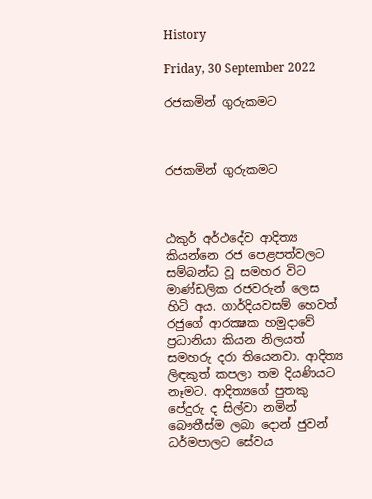History

Friday, 30 September 2022

රජකමින් ගුරුකමට



රජකමින් ගුරුකමට



ඨකුර් අර්ථදේව ආදිත්‍ය කියන්නෙ රජ පෙළපත්වලට සම්බන්ධ වූ සමහර විට මාණ්ඩලික රජවරුන් ලෙස හිටි අය. ගාර්දියවසම් හෙවත් රජුගේ ආරක්‍ෂක හමුදාවේ ප්‍රධානියා කියන නිලයත් සමහරු දරා තියෙනවා. ආදිත්‍ය ලිඳකුත් කපලා තම දියණියට නෑමට. ආදිත්‍යගේ පුතකු පේදුරු ද සිල්වා නමින් බෞතීස්ම ලබා දොන් ජුවන් ධර්මපාලට සේවය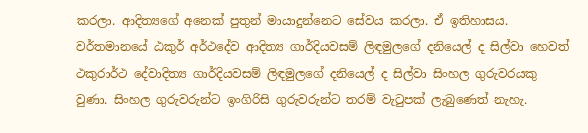කරලා. ආදිත්‍යගේ අනෙක් පුතුන් මායාදුන්නෙට සේවය කරලා. ඒ ඉතිහාසය. වර්තමානයේ ඨකුර් අර්ථදේව ආදිත්‍ය ගාර්දියවසම් ලිඳමුලගේ දනියෙල් ද සිල්වා හෙවත් ථකුරාර්ථ දේවාදිත්‍ය ගාර්දියවසම් ලිඳමුලගේ දනියෙල් ද සිල්වා සිංහල ගුරුවරයකු වුණා. සිංහල ගුරුවරුන්ට ඉංගිරිසි ගුරුවරුන්ට තරම් වැටුපක් ලැබුණෙත් නැහැ.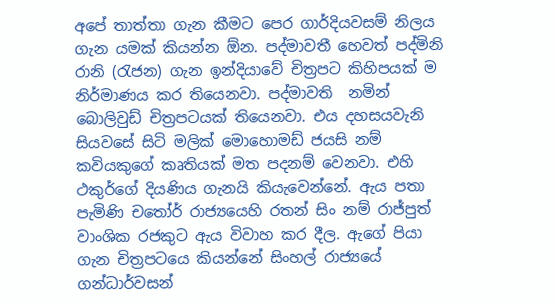අපේ තාත්තා ගැන කීමට පෙර ගාර්දියවසම් නිලය ගැන යමක් කියන්න ඕන. පද්මාවතී හෙවත් පද්මිනි රානි (රැජන) ගැන ඉන්දියාවේ චිත්‍රපට කිහිපයක් ම නිර්මාණය කර තියෙනවා. පද්මාවති  නමින් බොලිවුඩ් චිත්‍රපටයක් තියෙනවා. එය දහසයවැනි සියවසේ සිටි මලික් මොහොමඩ් ජයසි නම් කවියකුගේ කෘතියක් මත පදනම් වෙනවා. එහි ථකුර්ගේ දියණිය ගැනයි කියැවෙන්නේ. ඇය පතා පැමිණි චතෝර් රාජ්‍යයෙහි රතන් සිං නම් රාජ්පුත් වාංශික රජකුට ඇය විවාහ කර දීල. ඇගේ පියා ගැන චිත්‍රපටයෙ කියන්නේ සිංහල් රාජ්‍යයේ ගන්ධාර්වසන්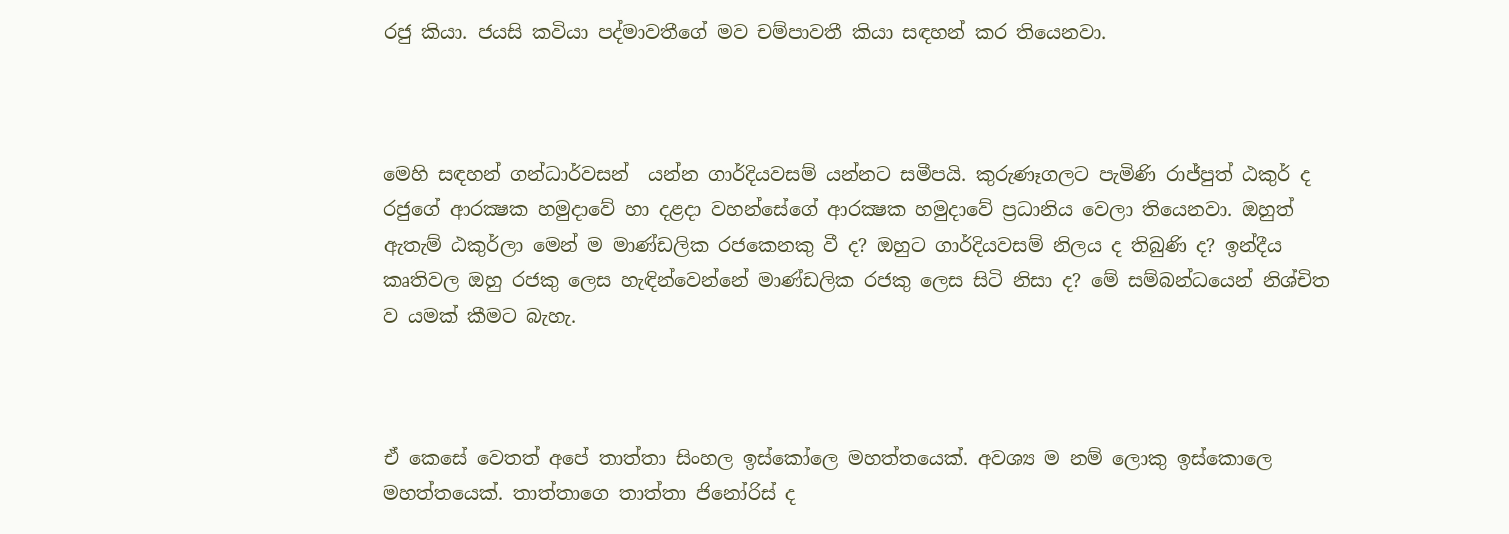රජු කියා. ජයසි කවියා පද්මාවතීගේ මව චම්පාවතී කියා සඳහන් කර තියෙනවා.



මෙහි සඳහන් ගන්ධාර්වසන්  යන්න ගාර්දියවසම් යන්නට සමීපයි. කුරුණෑගලට පැමිණි රාජ්පුත් ඨකුර් ද රජුගේ ආරක්‍ෂක හමුදාවේ හා දළදා වහන්සේගේ ආරක්‍ෂක හමුදාවේ ප්‍රධානිය වෙලා තියෙනවා. ඔහුත් ඇතැම් ඨකුර්ලා මෙන් ම මාණ්ඩලික රජකෙනකු වී ද? ඔහුට ගාර්දියවසම් නිලය ද තිබුණි ද? ඉන්දීය කෘතිවල ඔහු රජකු ලෙස හැඳින්වෙන්නේ මාණ්ඩලික රජකු ලෙස සිටි නිසා ද? මේ සම්බන්ධයෙන් නිශ්චිත ව යමක් කීමට බැහැ.



ඒ කෙසේ වෙතත් අපේ තාත්තා සිංහල ඉස්කෝලෙ මහත්තයෙක්. අවශ්‍ය ම නම් ලොකු ඉස්කොලෙ මහත්තයෙක්. තාත්තාගෙ තාත්තා ජිනෝරිස් ද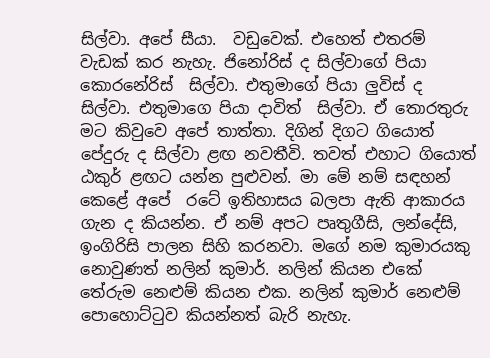සිල්වා. අපේ සීයා.  වඩුවෙක්. එහෙත් එතරම් වැඩක් කර නැහැ. ජිනෝරිස් ද සිල්වාගේ පියා කොරනේරිස්  සිල්වා. එතුමාගේ පියා ලුවිස් ද සිල්වා. එතුමාගෙ පියා දාවිත්  සිල්වා. ඒ තොරතුරු මට කිවුවෙ අපේ තාත්තා. දිගින් දිගට ගියොත් පේදුරු ද සිල්වා ළඟ නවතීවි. තවත් එහාට ගියොත් ඨකුර් ළඟට යන්න පුළුවන්. මා මේ නම් සඳහන් කෙළේ අපේ  රටේ ඉතිහාසය බලපා ඇති ආකාරය ගැන ද කියන්න. ඒ නම් අපට පෘතුගීසි, ලන්දේසි, ඉංගිරිසි පාලන සිහි කරනවා. මගේ නම කුමාරයකු නොවුණත් නලින් කුමාර්. නලින් කියන එකේ තේරුම නෙළුම් කියන එක. නලින් කුමාර් නෙළුම් පොහොට්ටුව කියන්නත් බැරි නැහැ.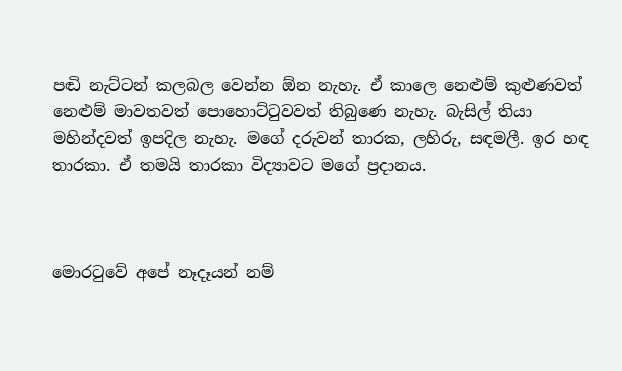පඬි නැට්ටන් කලබල වෙන්න ඕන නැහැ. ඒ කාලෙ නෙළුම් කුළුණවත් නෙළුම් මාවතවත් පොහොට්ටුවවත් තිබුණෙ නැහැ. බැසිල් තියා මහින්දවත් ඉපදිල නැහැ. මගේ දරුවන් තාරක, ලහිරු, සඳමලී. ඉර හඳ තාරකා. ඒ තමයි තාරකා විද්‍යාවට මගේ ප්‍රදානය.



මොරටුවේ අපේ නෑදෑයන් නම්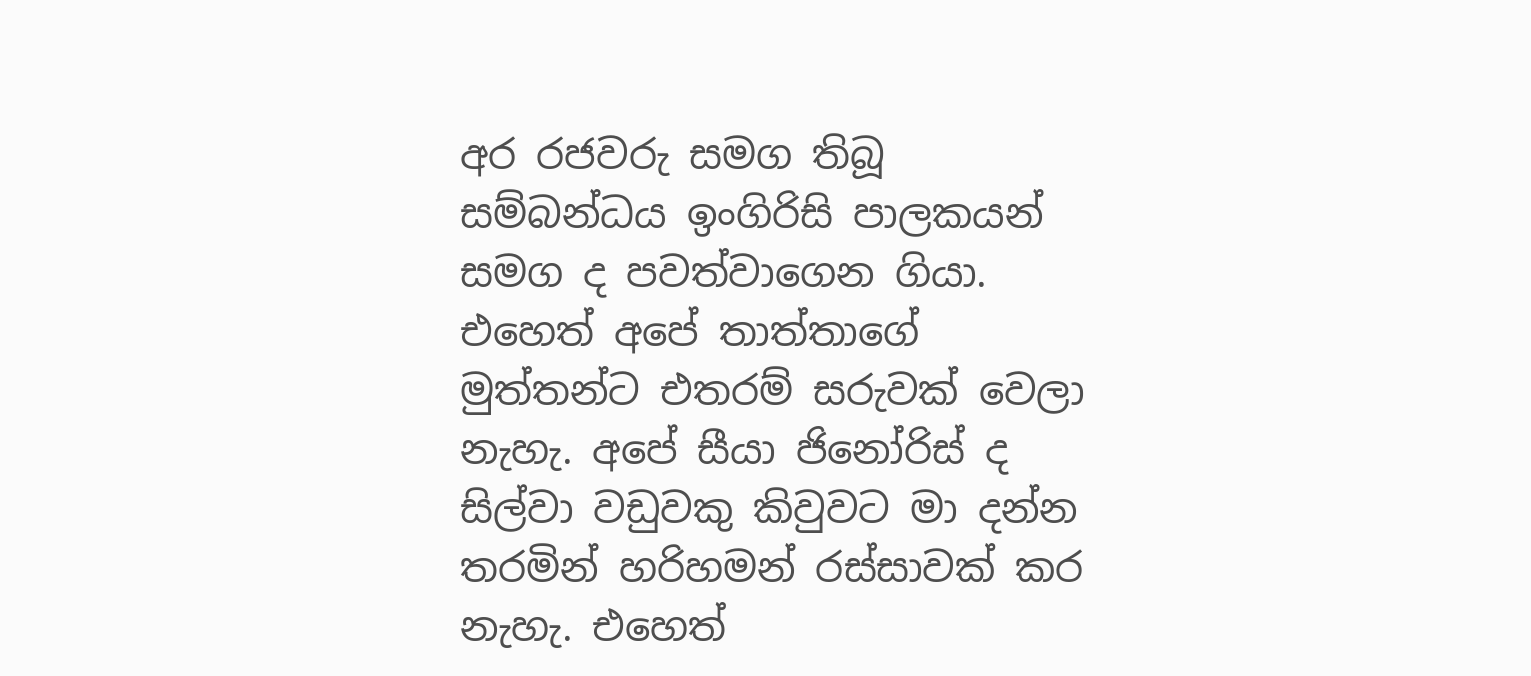අර රජවරු සමග තිබූ සම්බන්ධය ඉංගිරිසි පාලකයන් සමග ද පවත්වාගෙන ගියා. එහෙත් අපේ තාත්තාගේ මුත්තන්ට එතරම් සරුවක් වෙලා නැහැ. අපේ සීයා ජිනෝරිස් ද සිල්වා වඩුවකු කිවුවට මා දන්න තරමින් හරිහමන් රස්සාවක් කර නැහැ. එහෙත්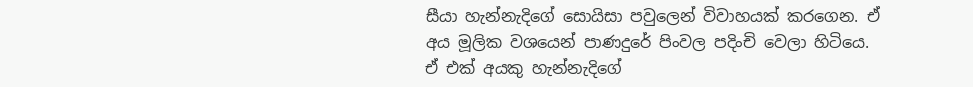සීයා හැන්නැදිගේ සොයිසා පවුලෙන් විවාහයක් කරගෙන. ඒ අය මූලික වශයෙන් පාණදුරේ පිංවල පදිංචි වෙලා හිටියෙ. ඒ එක් අයකු හැන්නැදිගේ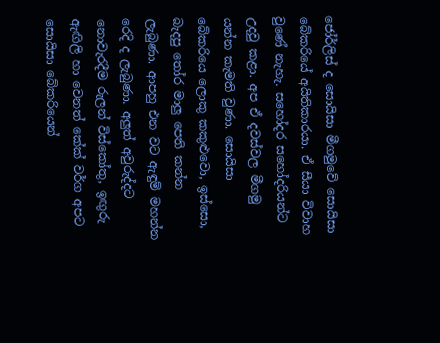ජෝර්ලිස් ද සොයිසා මීගමුවේ සොයිසා බේකරියේ අයිතිකාරයා. ඒ සීයා විවාහ වුණේ නැහැ. සහෝදර සහෝදරියන්ට උදවු කළා. අප ඒ දවස්වල මීගමු යන්න කැමති වුණා. සොයිසා බේකරියෙ ලොකු කකුළුවො, ඉස්සො, බැදපු තෝර මාලු පෙති කන්න ලැබුණා. ආපහු එන වට ඇඳුම් මහන්න රෙදි ද ලැබුණා. අලුත් අවුරුද්දට නොවැරදීම රුලන් විස්කෝතු, ඉඟුරු ඇඟිලි හා වෙනත් කේක් වර්ග අපට සොයිසා බේකරියෙන්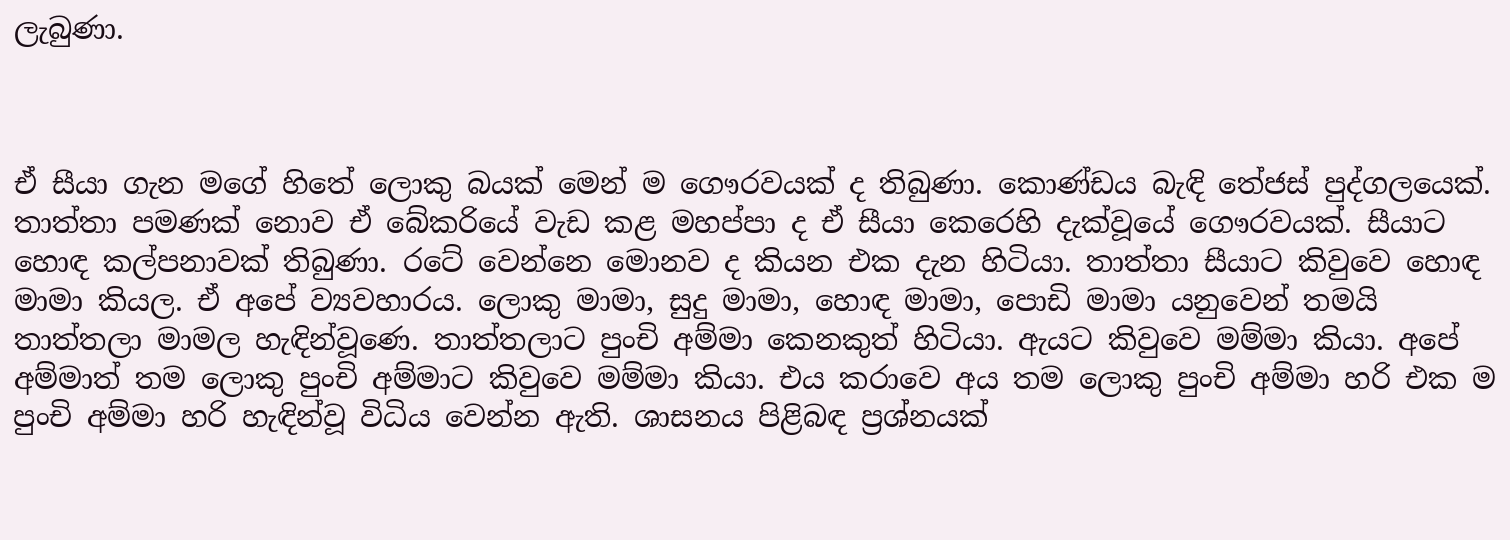ලැබුණා.



ඒ සීයා ගැන මගේ හිතේ ලොකු බයක් මෙන් ම ගෞරවයක් ද තිබුණා. කොණ්ඩය බැඳි තේජස් පුද්ගලයෙක්. තාත්තා පමණක් නොව ඒ බේකරියේ වැඩ කළ මහප්පා ද ඒ සීයා කෙරෙහි දැක්වූයේ ගෞරවයක්. සීයාට හොඳ කල්පනාවක් තිබුණා. රටේ වෙන්නෙ මොනව ද කියන එක දැන හිටියා. තාත්තා සීයාට කිවුවෙ හොඳ මාමා කියල. ඒ අපේ ව්‍යවහාරය. ලොකු මාමා, සුදු මාමා, හොඳ මාමා, පොඩි මාමා යනුවෙන් තමයි තාත්තලා මාමල හැඳින්වූණෙ. තාත්තලාට පුංචි අම්මා කෙනකුත් හිටියා. ඇයට කිවුවෙ මම්මා කියා. අපේ අම්මාත් තම ලොකු පුංචි අම්මාට කිවුවෙ මම්මා කියා. එය කරාවෙ අය තම ලොකු පුංචි අම්මා හරි එක ම පුංචි අම්මා හරි හැඳින්වූ විධිය වෙන්න ඇති. ශාසනය පිළිබඳ ප්‍රශ්නයක්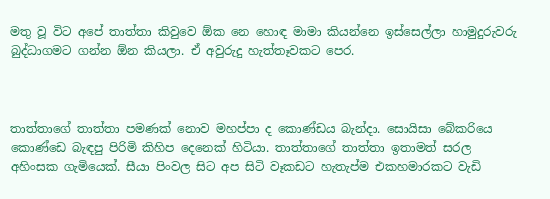මතු වූ විට අපේ තාත්තා කිවුවෙ ඕක නෙ හොඳ මාමා කියන්නෙ ඉස්සෙල්ලා හාමුදුරුවරු බුද්ධාගමට ගන්න ඕන කියලා. ඒ අවුරුදු හැත්තෑවකට පෙර.



තාත්තාගේ තාත්තා පමණක් නොව මහප්පා ද කොණ්ඩය බැන්දා. සොයිසා බේකරියෙ කොණ්ඩෙ බැඳපු පිරිමි කිහිප දෙනෙක් හිටියා. තාත්තාගේ තාත්තා ඉතාමත් සරල අහිංසක ගැමියෙක්. සීයා පිංවල සිට අප සිටි වෑකඩට හැතැප්ම එකහමාරකට වැඩි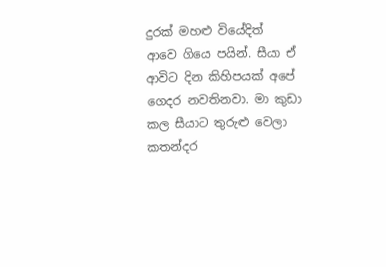දුරක් මහළු වියේදිත්  ආවෙ ගියෙ පයින්. සීයා ඒ ආවිට දින කිහිපයක් අපේ ගෙදර නවතිනවා. මා කුඩා කල සීයාට තුරුළු වෙලා කතන්දර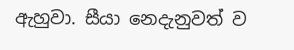ඇහුවා. සීයා නෙදැනුවත් ව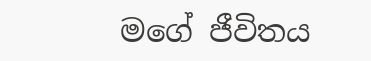මගේ ජීවිතය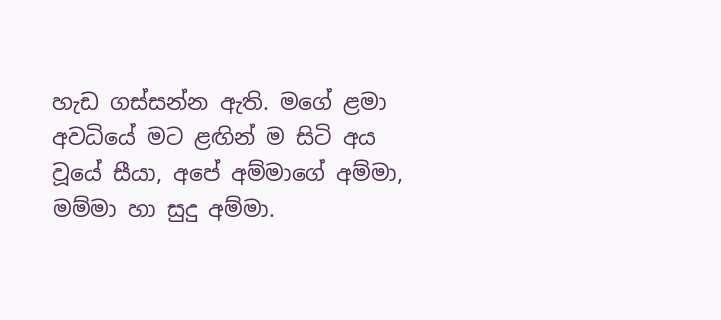හැඩ ගස්සන්න ඇති. මගේ ළමා අවධියේ මට ළඟින් ම සිටි අය වූයේ සීයා, අපේ අම්මාගේ අම්මා, මම්මා හා සුදු අම්මා.